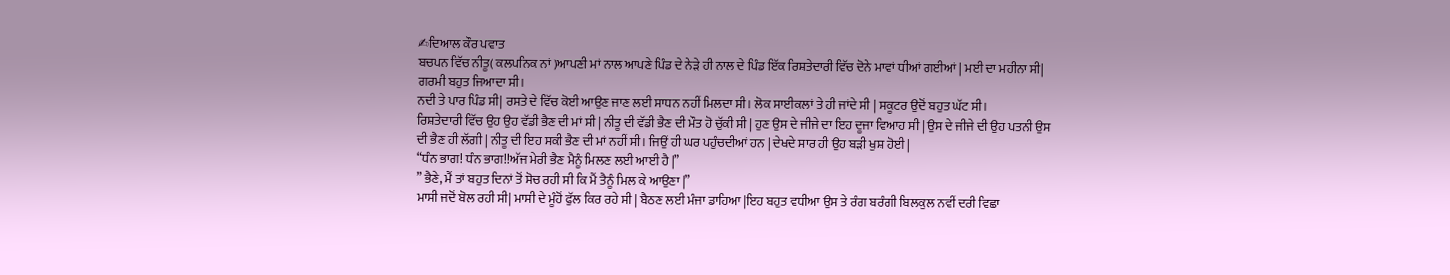✍ਦਿਆਲ ਕੌਰ ਪਵਾਤ
ਬਚਪਨ ਵਿੱਚ ਨੀਤੂ( ਕਲਪਨਿਕ ਨਾਂ )ਆਪਣੀ ਮਾਂ ਨਾਲ ਆਪਣੇ ਪਿੰਡ ਦੇ ਨੇੜੇ ਹੀ ਨਾਲ ਦੇ ਪਿੰਡ ਇੱਕ ਰਿਸ਼ਤੇਦਾਰੀ ਵਿੱਚ ਦੋਨੇ ਮਾਵਾਂ ਧੀਆਂ ਗਈਆਂ | ਮਈ ਦਾ ਮਹੀਨਾ ਸੀ| ਗਰਮੀ ਬਹੁਤ ਜਿਆਦਾ ਸੀ।
ਨਦੀ ਤੇ ਪਾਰ ਪਿੰਡ ਸੀ| ਰਸਤੇ ਦੇ ਵਿੱਚ ਕੋਈ ਆਉਣ ਜਾਣ ਲਈ ਸਾਧਨ ਨਹੀਂ ਮਿਲਦਾ ਸੀ। ਲੋਕ ਸਾਈਕਲਾਂ ਤੇ ਹੀ ਜਾਂਦੇ ਸੀ | ਸਕੂਟਰ ਉਦੋਂ ਬਹੁਤ ਘੱਟ ਸੀ।
ਰਿਸ਼ਤੇਦਾਰੀ ਵਿੱਚ ਉਹ ਉਹ ਵੱਡੀ ਭੈਣ ਦੀ ਮਾਂ ਸੀ | ਨੀਤੂ ਦੀ ਵੱਡੀ ਭੈਣ ਦੀ ਮੌਤ ਹੋ ਚੁੱਕੀ ਸੀ | ਹੁਣ ਉਸ ਦੇ ਜੀਜੇ ਦਾ ਇਹ ਦੂਜਾ ਵਿਆਹ ਸੀ | ਉਸ ਦੇ ਜੀਜੇ ਦੀ ਉਹ ਪਤਨੀ ਉਸ ਦੀ ਭੈਣ ਹੀ ਲੱਗੀ | ਨੀਤੂ ਦੀ ਇਹ ਸਕੀ ਭੈਣ ਦੀ ਮਾਂ ਨਹੀਂ ਸੀ। ਜਿਉਂ ਹੀ ਘਰ ਪਹੁੰਚਦੀਆਂ ਹਨ | ਦੇਖਦੇ ਸਾਰ ਹੀ ਉਹ ਬੜੀ ਖੁਸ਼ ਹੋਈ |
“ਧੰਨ ਭਾਗ! ਧੰਨ ਭਾਗ!!ਅੱਜ ਮੇਰੀ ਭੈਣ ਮੈਨੂੰ ਮਿਲਣ ਲਈ ਆਈ ਹੈ |”
” ਭੈਣੇ, ਮੈਂ ਤਾਂ ਬਹੁਤ ਦਿਨਾਂ ਤੋਂ ਸੋਚ ਰਹੀ ਸੀ ਕਿ ਮੈਂ ਤੈਨੂੰ ਮਿਲ ਕੇ ਆਉਣਾ |”
ਮਾਸੀ ਜਦੋਂ ਬੋਲ ਰਹੀ ਸੀ| ਮਾਸੀ ਦੇ ਮੂੰਹੋਂ ਫੁੱਲ ਕਿਰ ਰਹੇ ਸੀ | ਬੈਠਣ ਲਈ ਮੰਜਾ ਡਾਹਿਆ |ਇਹ ਬਹੁਤ ਵਧੀਆ ਉਸ ਤੇ ਰੰਗ ਬਰੰਗੀ ਬਿਲਕੁਲ ਨਵੀਂ ਦਰੀ ਵਿਛਾ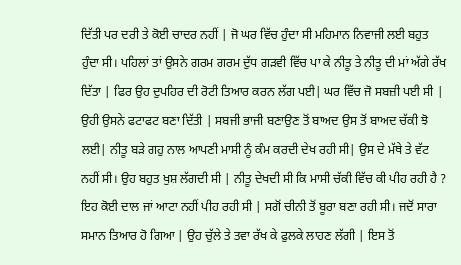ਦਿੱਤੀ ਪਰ ਦਰੀ ਤੇ ਕੋਈ ਚਾਦਰ ਨਹੀਂ | ਜੋ ਘਰ ਵਿੱਚ ਹੁੰਦਾ ਸੀ ਮਹਿਮਾਨ ਨਿਵਾਜੀ ਲਈ ਬਹੁਤ ਹੁੰਦਾ ਸੀ। ਪਹਿਲਾਂ ਤਾਂ ਉਸਨੇ ਗਰਮ ਗਰਮ ਦੁੱਧ ਗੜਵੀ ਵਿੱਚ ਪਾ ਕੇ ਨੀਤੂ ਤੇ ਨੀਤੂ ਦੀ ਮਾਂ ਅੱਗੇ ਰੱਖ ਦਿੱਤਾ | ਫਿਰ ਉਹ ਦੁਪਹਿਰ ਦੀ ਰੋਟੀ ਤਿਆਰ ਕਰਨ ਲੱਗ ਪਈ| ਘਰ ਵਿੱਚ ਜੋ ਸਬਜ਼ੀ ਪਈ ਸੀ | ਉਹੀ ਉਸਨੇ ਫਟਾਫਟ ਬਣਾ ਦਿੱਤੀ | ਸਬਜੀ ਭਾਜੀ ਬਣਾਉਣ ਤੋਂ ਬਾਅਦ ਉਸ ਤੋਂ ਬਾਅਦ ਚੱਕੀ ਝੋ ਲਈ| ਨੀਤੂ ਬੜੇ ਗਹੁ ਨਾਲ ਆਪਣੀ ਮਾਸੀ ਨੂੰ ਕੰਮ ਕਰਦੀ ਦੇਖ ਰਹੀ ਸੀ| ਉਸ ਦੇ ਮੱਥੇ ਤੇ ਵੱਟ ਨਹੀਂ ਸੀ। ਉਹ ਬਹੁਤ ਖੁਸ਼ ਲੱਗਦੀ ਸੀ | ਨੀਤੂ ਦੇਖਦੀ ਸੀ ਕਿ ਮਾਸੀ ਚੱਕੀ ਵਿੱਚ ਕੀ ਪੀਹ ਰਹੀ ਹੈ ? ਇਹ ਕੋਈ ਦਾਲ ਜਾਂ ਆਟਾ ਨਹੀਂ ਪੀਹ ਰਹੀ ਸੀ | ਸਗੋਂ ਚੀਨੀ ਤੋਂ ਬੂਰਾ ਬਣਾ ਰਹੀ ਸੀ। ਜਦੋਂ ਸਾਰਾ ਸਮਾਨ ਤਿਆਰ ਹੋ ਗਿਆ | ਉਹ ਚੁੱਲੇ ਤੇ ਤਵਾ ਰੱਖ ਕੇ ਫੁਲਕੇ ਲਾਹਣ ਲੱਗੀ | ਇਸ ਤੋਂ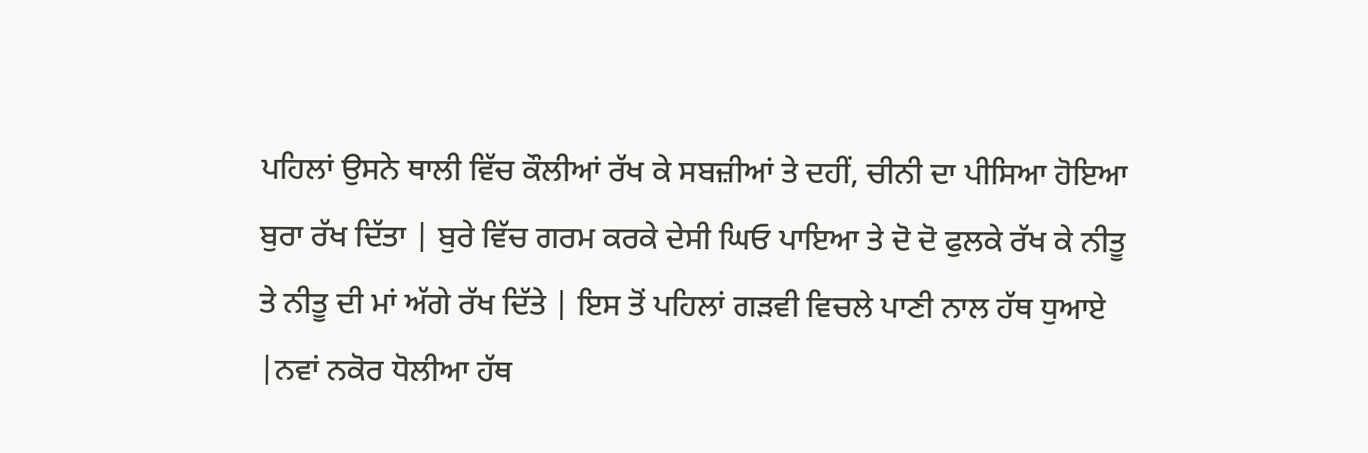ਪਹਿਲਾਂ ਉਸਨੇ ਥਾਲੀ ਵਿੱਚ ਕੌਲੀਆਂ ਰੱਖ ਕੇ ਸਬਜ਼ੀਆਂ ਤੇ ਦਹੀਂ, ਚੀਨੀ ਦਾ ਪੀਸਿਆ ਹੋਇਆ ਬੁਰਾ ਰੱਖ ਦਿੱਤਾ | ਬੁਰੇ ਵਿੱਚ ਗਰਮ ਕਰਕੇ ਦੇਸੀ ਘਿਓ ਪਾਇਆ ਤੇ ਦੋ ਦੋ ਫੁਲਕੇ ਰੱਖ ਕੇ ਨੀਤੂ ਤੇ ਨੀਤੂ ਦੀ ਮਾਂ ਅੱਗੇ ਰੱਖ ਦਿੱਤੇ | ਇਸ ਤੋਂ ਪਹਿਲਾਂ ਗੜਵੀ ਵਿਚਲੇ ਪਾਣੀ ਨਾਲ ਹੱਥ ਧੁਆਏ |ਨਵਾਂ ਨਕੋਰ ਧੋਲੀਆ ਹੱਥ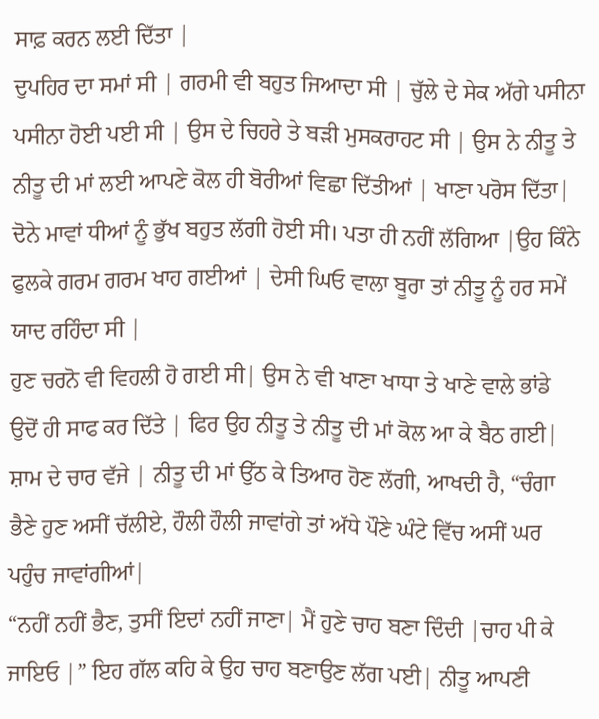ਸਾਫ਼ ਕਰਨ ਲਈ ਦਿੱਤਾ |
ਦੁਪਹਿਰ ਦਾ ਸਮਾਂ ਸੀ | ਗਰਮੀ ਵੀ ਬਹੁਤ ਜਿਆਦਾ ਸੀ | ਚੁੱਲੇ ਦੇ ਸੇਕ ਅੱਗੇ ਪਸੀਨਾ ਪਸੀਨਾ ਹੋਈ ਪਈ ਸੀ | ਉਸ ਦੇ ਚਿਹਰੇ ਤੇ ਬੜੀ ਮੁਸਕਰਾਹਟ ਸੀ | ਉਸ ਨੇ ਨੀਤੂ ਤੇ ਨੀਤੂ ਦੀ ਮਾਂ ਲਈ ਆਪਣੇ ਕੋਲ ਹੀ ਬੋਰੀਆਂ ਵਿਛਾ ਦਿੱਤੀਆਂ | ਖਾਣਾ ਪਰੋਸ ਦਿੱਤਾ| ਦੋਨੇ ਮਾਵਾਂ ਧੀਆਂ ਨੂੰ ਭੁੱਖ ਬਹੁਤ ਲੱਗੀ ਹੋਈ ਸੀ। ਪਤਾ ਹੀ ਨਹੀਂ ਲੱਗਿਆ |ਉਹ ਕਿੰਨੇ ਫੁਲਕੇ ਗਰਮ ਗਰਮ ਖਾਹ ਗਈਆਂ | ਦੇਸੀ ਘਿਓ ਵਾਲਾ ਬੂਰਾ ਤਾਂ ਨੀਤੂ ਨੂੰ ਹਰ ਸਮੇਂ ਯਾਦ ਰਹਿੰਦਾ ਸੀ |
ਹੁਣ ਚਰਨੋ ਵੀ ਵਿਹਲੀ ਹੋ ਗਈ ਸੀ| ਉਸ ਨੇ ਵੀ ਖਾਣਾ ਖਾਧਾ ਤੇ ਖਾਣੇ ਵਾਲੇ ਭਾਂਡੇ ਉਦੋਂ ਹੀ ਸਾਫ ਕਰ ਦਿੱਤੇ | ਫਿਰ ਉਹ ਨੀਤੂ ਤੇ ਨੀਤੂ ਦੀ ਮਾਂ ਕੋਲ ਆ ਕੇ ਬੈਠ ਗਈ| ਸ਼ਾਮ ਦੇ ਚਾਰ ਵੱਜੇ | ਨੀਤੂ ਦੀ ਮਾਂ ਉੱਠ ਕੇ ਤਿਆਰ ਹੋਣ ਲੱਗੀ, ਆਖਦੀ ਹੈ, “ਚੰਗਾ ਭੈਣੇ ਹੁਣ ਅਸੀਂ ਚੱਲੀਏ, ਹੌਲੀ ਹੌਲੀ ਜਾਵਾਂਗੇ ਤਾਂ ਅੱਧੇ ਪੌਣੇ ਘੰਟੇ ਵਿੱਚ ਅਸੀਂ ਘਰ ਪਹੁੰਚ ਜਾਵਾਂਗੀਆਂ|
“ਨਹੀਂ ਨਹੀਂ ਭੈਣ, ਤੁਸੀਂ ਇਦਾਂ ਨਹੀਂ ਜਾਣਾ| ਮੈਂ ਹੁਣੇ ਚਾਹ ਬਣਾ ਦਿੰਦੀ |ਚਾਹ ਪੀ ਕੇ ਜਾਇਓ |” ਇਹ ਗੱਲ ਕਹਿ ਕੇ ਉਹ ਚਾਹ ਬਣਾਉਣ ਲੱਗ ਪਈ| ਨੀਤੂ ਆਪਣੀ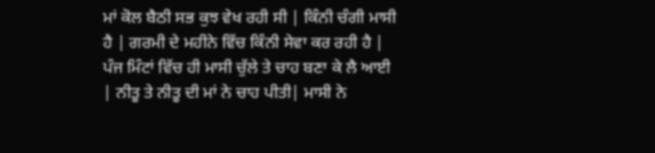ਮਾਂ ਕੋਲ ਬੈਠੀ ਸਭ ਕੁਝ ਵੇਖ ਰਹੀ ਸੀ | ਕਿੰਨੀ ਚੰਗੀ ਮਾਸੀ ਹੈ | ਗਰਮੀ ਦੇ ਮਹੀਨੇ ਵਿੱਚ ਕਿੰਨੀ ਸੇਵਾ ਕਰ ਰਹੀ ਹੈ | ਪੰਜ ਮਿੰਟਾਂ ਵਿੱਚ ਹੀ ਮਾਸੀ ਚੁੱਲੇ ਤੇ ਚਾਹ ਬਣਾ ਕੇ ਲੈ ਆਈ | ਨੀਤੂ ਤੇ ਨੀਤੂ ਦੀ ਮਾਂ ਨੇ ਚਾਹ ਪੀਤੀ| ਮਾਸੀ ਨੇ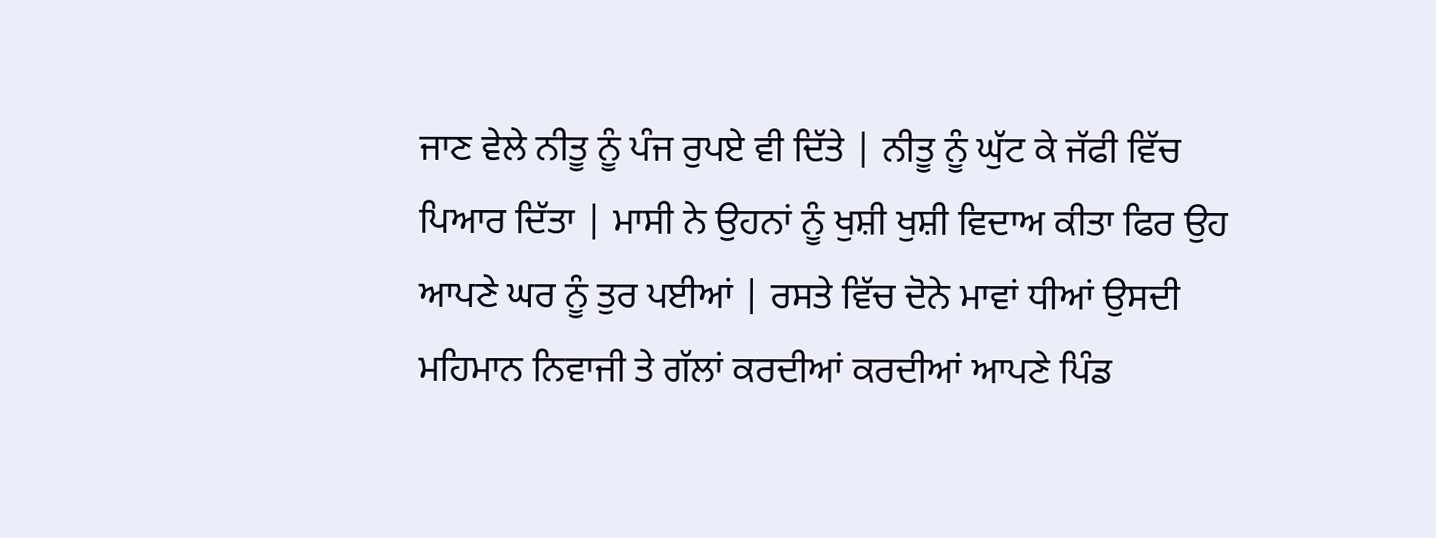ਜਾਣ ਵੇਲੇ ਨੀਤੂ ਨੂੰ ਪੰਜ ਰੁਪਏ ਵੀ ਦਿੱਤੇ | ਨੀਤੂ ਨੂੰ ਘੁੱਟ ਕੇ ਜੱਫੀ ਵਿੱਚ ਪਿਆਰ ਦਿੱਤਾ | ਮਾਸੀ ਨੇ ਉਹਨਾਂ ਨੂੰ ਖੁਸ਼ੀ ਖੁਸ਼ੀ ਵਿਦਾਅ ਕੀਤਾ ਫਿਰ ਉਹ ਆਪਣੇ ਘਰ ਨੂੰ ਤੁਰ ਪਈਆਂ | ਰਸਤੇ ਵਿੱਚ ਦੋਨੇ ਮਾਵਾਂ ਧੀਆਂ ਉਸਦੀ ਮਹਿਮਾਨ ਨਿਵਾਜੀ ਤੇ ਗੱਲਾਂ ਕਰਦੀਆਂ ਕਰਦੀਆਂ ਆਪਣੇ ਪਿੰਡ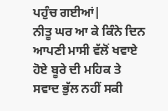ਪਹੁੰਚ ਗਈਆਂ|
ਨੀਤੂ ਘਰ ਆ ਕੇ ਕਿੰਨੇ ਦਿਨ ਆਪਣੀ ਮਾਸੀ ਵੱਲੋਂ ਖਵਾਏ ਹੋਏ ਬੂਰੇ ਦੀ ਮਹਿਕ ਤੇ ਸਵਾਦ ਭੁੱਲ ਨਹੀਂ ਸਕੀ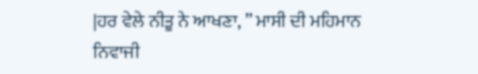|ਹਰ ਵੇਲੇ ਨੀਤੂ ਨੇ ਆਖਣਾ, ” ਮਾਸੀ ਦੀ ਮਹਿਮਾਨ ਨਿਵਾਜੀ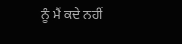ਨੂੰ ਮੈਂ ਕਦੇ ਨਹੀਂ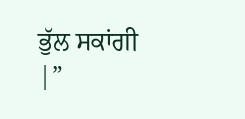ਭੁੱਲ ਸਕਾਂਗੀ |”